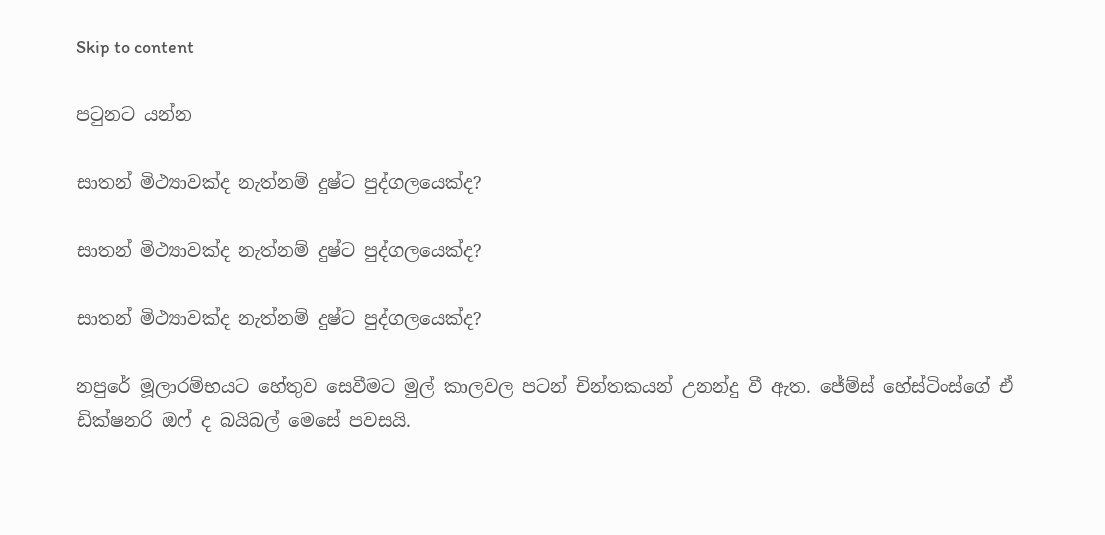Skip to content

පටුනට යන්න

සාතන් මිථ්‍යාවක්ද නැත්නම් දුෂ්ට පුද්ගලයෙක්ද?

සාතන් මිථ්‍යාවක්ද නැත්නම් දුෂ්ට පුද්ගලයෙක්ද?

සාතන් මිථ්‍යාවක්ද නැත්නම් දුෂ්ට පුද්ගලයෙක්ද?

නපුරේ මූලාරම්භයට හේතුව සෙවීමට මුල් කාලවල පටන් චින්තකයන් උනන්දු වී ඇත. ජේම්ස් හේස්ටිංස්ගේ ඒ ඩික්ෂනරි ඔෆ් ද බයිබල් මෙසේ පවසයි.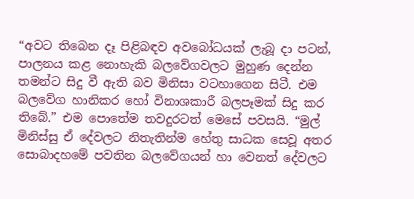“අවට තිබෙන දෑ පිළිබඳව අවබෝධයක් ලැබූ දා පටන්, පාලනය කළ නොහැකි බලවේගවලට මුහුණ දෙන්න තමන්ට සිදු වී ඇති බව මිනිසා වටහාගෙන සිටී. එම බලවේග හානිකර හෝ විනාශකාරී බලපෑමක් සිදු කර තිබේ.” එම පොතේම තවදුරටත් මෙසේ පවසයි. “මුල් මිනිස්සු ඒ දේවලට නිතැතින්ම හේතු සාධක සෙවූ අතර සොබාදහමේ පවතින බලවේගයන් හා වෙනත් දේවලට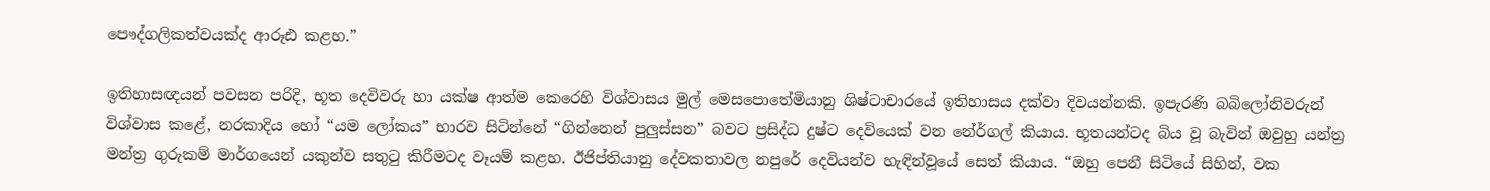පෞද්ගලිකත්වයක්ද ආරූඪ කළහ.”

ඉතිහාසඥයන් පවසන පරිදි, භූත දෙවිවරු හා යක්ෂ ආත්ම කෙරෙහි විශ්වාසය මුල් මෙසපොතේමියානු ශිෂ්ටාචාරයේ ඉතිහාසය දක්වා දිවයන්නකි. ඉපැරණි බබිලෝනිවරුන් විශ්වාස කළේ, නරකාදිය හෝ “යම ලෝකය” භාරව සිටින්නේ “ගින්නෙන් පුලුස්සන” බවට ප්‍රසිද්ධ දුෂ්ට දෙවියෙක් වන නේර්ගල් කියාය. භූතයන්ටද බිය වූ බැවින් ඔවුහු යන්ත්‍ර මන්ත්‍ර ගුරුකම් මාර්ගයෙන් යකුන්ව සතුටු කිරීමටද වෑයම් කළහ. ඊජිප්තියානු දේවකතාවල නපුරේ දෙවියන්ව හැඳින්වූයේ සෙත් කියාය. “ඔහු පෙනී සිටියේ සිහින්, වක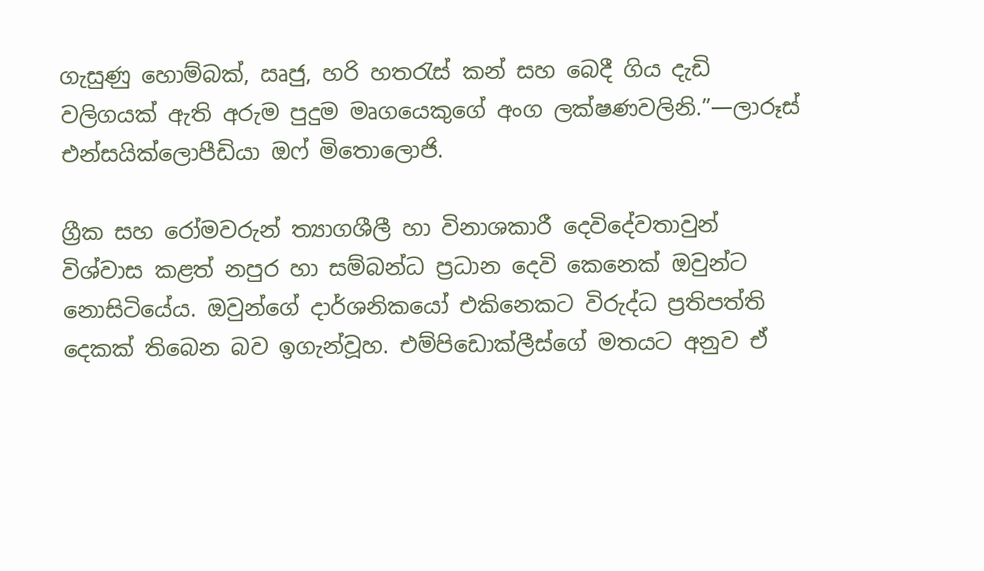ගැසුණු හොම්බක්, ඍජු, හරි හතරැස් කන් සහ බෙදී ගිය දැඩි වලිගයක් ඇති අරුම පුදුම මෘගයෙකුගේ අංග ලක්ෂණවලිනි.”—ලාරූස් එන්සයික්ලොපීඩියා ඔෆ් මිතොලොජි.

ග්‍රීක සහ රෝමවරුන් ත්‍යාගශීලී හා විනාශකාරී දෙවිදේවතාවුන් විශ්වාස කළත් නපුර හා සම්බන්ධ ප්‍රධාන දෙවි කෙනෙක් ඔවුන්ට නොසිටියේය. ඔවුන්ගේ දාර්ශනිකයෝ එකිනෙකට විරුද්ධ ප්‍රතිපත්ති දෙකක් තිබෙන බව ඉගැන්වූහ. එම්පිඩොක්ලීස්ගේ මතයට අනුව ඒ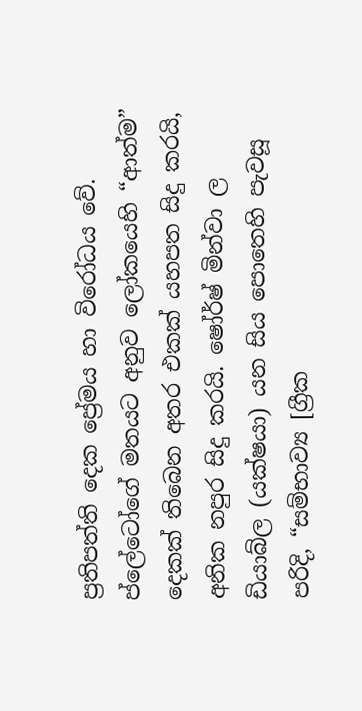ප්‍රතිපත්ති දෙක ප්‍රේමය හා විරෝධය වේ. ප්ලේටෝගේ මතයට අනුව ලෝකයෙහි “ආත්ම” දෙකක් තිබෙන අතර එකක් යහපත සිදු කරයි, අනික නපුර සිදු කරයි. ෂෝර්ෂ් මින්වා ල ඩියාබ්ල (යක්ෂයා) යන සිය පොතෙහි පැවසූ පරිදි, “සම්භාව්‍ය [ග්‍රීක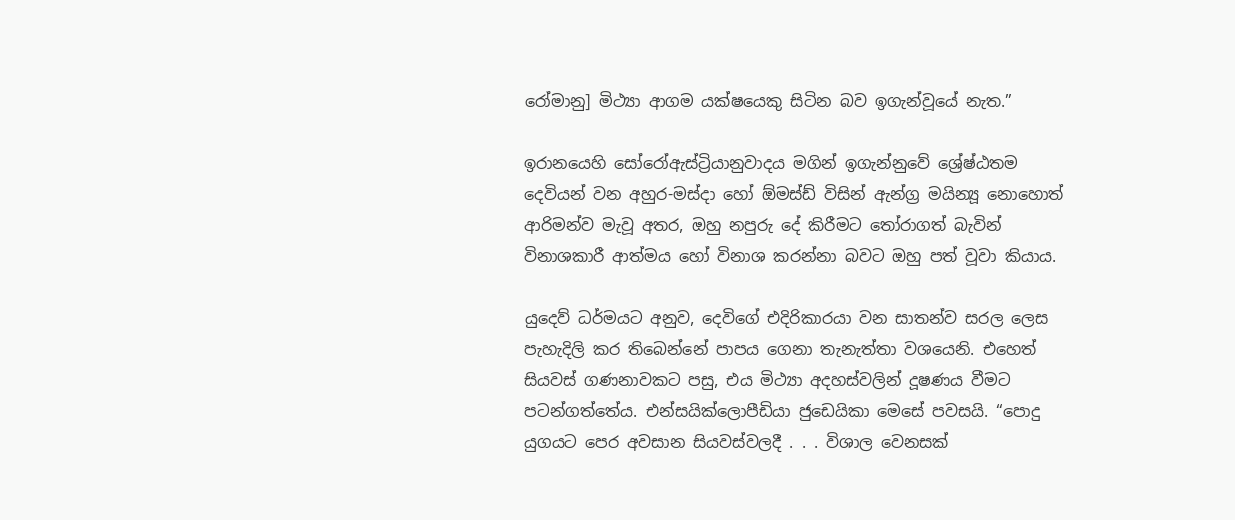රෝමානු] මිථ්‍යා ආගම යක්ෂයෙකු සිටින බව ඉගැන්වූයේ නැත.”

ඉරානයෙහි සෝරෝඇස්ට්‍රියානුවාදය මගින් ඉගැන්නුවේ ශ්‍රේෂ්ඨතම දෙවියන් වන අහුර-මස්දා හෝ ඕමස්ඩ් විසින් ඇන්ග්‍ර මයින්‍යූ නොහොත් ආරිමන්ව මැවූ අතර, ඔහු නපුරු දේ කිරීමට තෝරාගත් බැවින් විනාශකාරී ආත්මය හෝ විනාශ කරන්නා බවට ඔහු පත් වූවා කියාය.

යුදෙව් ධර්මයට අනුව, දෙවිගේ එදිරිකාරයා වන සාතන්ව සරල ලෙස පැහැදිලි කර තිබෙන්නේ පාපය ගෙනා තැනැත්තා වශයෙනි. එහෙත් සියවස් ගණනාවකට පසු, එය මිථ්‍යා අදහස්වලින් දූෂණය වීමට පටන්ගත්තේය. එන්සයික්ලොපීඩියා ජුඩෙයිකා මෙසේ පවසයි. “පොදු යුගයට පෙර අවසාන සියවස්වලදී . . . විශාල වෙනසක්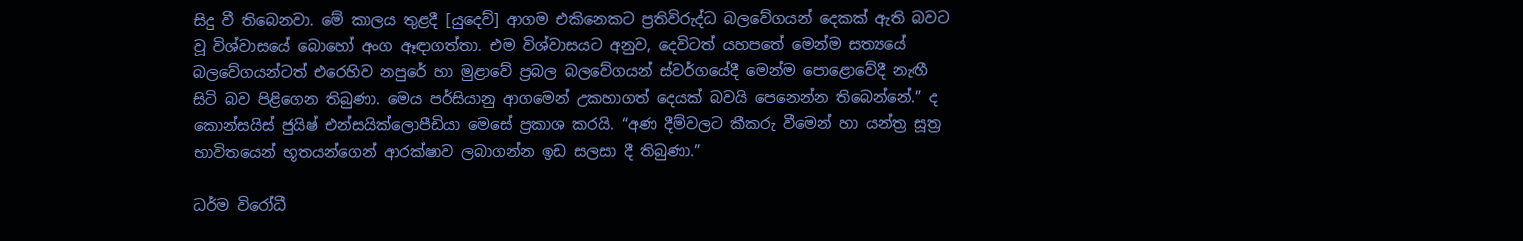සිදු වී තිබෙනවා. මේ කාලය තුළදී [යුදෙව්] ආගම එකිනෙකට ප්‍රතිවිරුද්ධ බලවේගයන් දෙකක් ඇති බවට වූ විශ්වාසයේ බොහෝ අංග ඈඳාගත්තා. එම විශ්වාසයට අනුව, දෙවිටත් යහපතේ මෙන්ම සත්‍යයේ බලවේගයන්ටත් එරෙහිව නපුරේ හා මුළාවේ ප්‍රබල බලවේගයන් ස්වර්ගයේදී මෙන්ම පොළොවේදී නැඟී සිටි බව පිළිගෙන තිබුණා. මෙය පර්සියානු ආගමෙන් උකහාගත් දෙයක් බවයි පෙනෙන්න තිබෙන්නේ.” ද කොන්සයිස් ජුයිෂ් එන්සයික්ලොපීඩියා මෙසේ ප්‍රකාශ කරයි. “අණ දීම්වලට කීකරු වීමෙන් හා යන්ත්‍ර සූත්‍ර භාවිතයෙන් භූතයන්ගෙන් ආරක්ෂාව ලබාගන්න ඉඩ සලසා දී තිබුණා.”

ධර්ම විරෝධී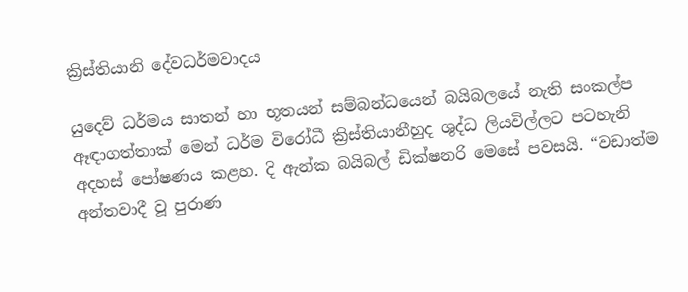ක්‍රිස්තියානි දේවධර්මවාදය

යුදෙව් ධර්මය සාතන් හා භූතයන් සම්බන්ධයෙන් බයිබලයේ නැති සංකල්ප ඈඳාගත්තාක් මෙන් ධර්ම විරෝධී ක්‍රිස්තියානීහුද ශුද්ධ ලියවිල්ලට පටහැනි අදහස් පෝෂණය කළහ. දි ඇන්ක බයිබල් ඩික්ෂනරි මෙසේ පවසයි. “වඩාත්ම අන්තවාදී වූ පුරාණ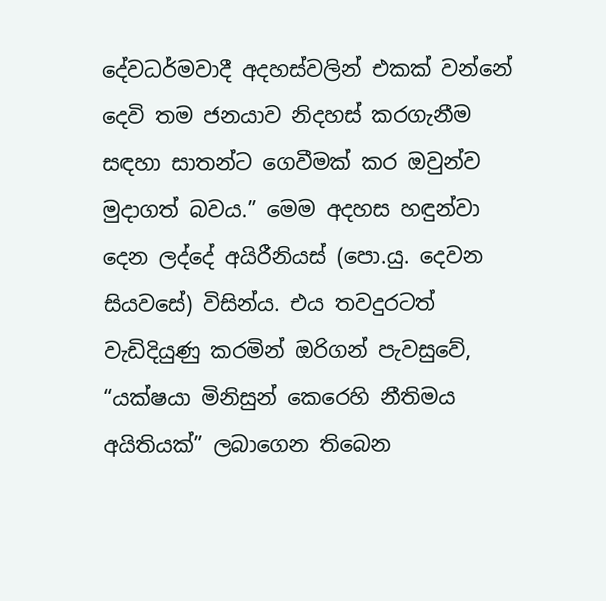දේවධර්මවාදී අදහස්වලින් එකක් වන්නේ දෙවි තම ජනයාව නිදහස් කරගැනීම සඳහා සාතන්ට ගෙවීමක් කර ඔවුන්ව මුදාගත් බවය.” මෙම අදහස හඳුන්වා දෙන ලද්දේ අයිරීනියස් (පො.යු. දෙවන සියවසේ) විසින්ය. එය තවදුරටත් වැඩිදියුණු කරමින් ඔරිගන් පැවසුවේ, “යක්ෂයා මිනිසුන් කෙරෙහි නීතිමය අයිතියක්” ලබාගෙන තිබෙන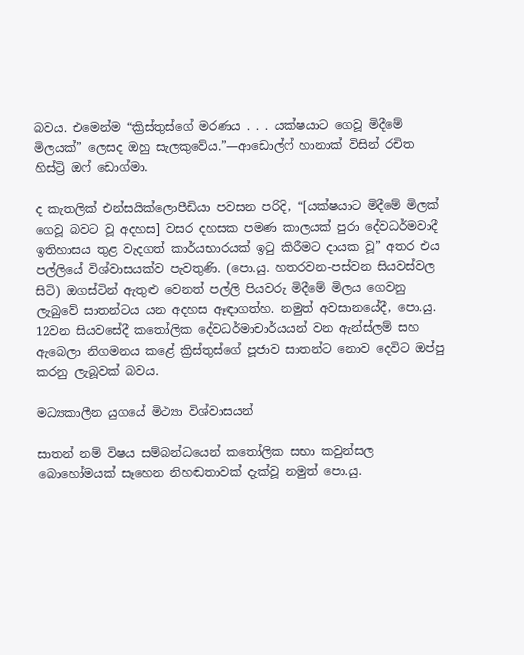බවය. එමෙන්ම “ක්‍රිස්තුස්ගේ මරණය . . . යක්ෂයාට ගෙවූ මිදීමේ මිලයක්” ලෙසද ඔහු සැලකුවේය.”—ආඩොල්ෆ් හානාක් විසින් රචිත හිස්ට්‍රි ඔෆ් ඩොග්මා.

ද කැතලික් එන්සයික්ලොපීඩියා පවසන පරිදි, “[යක්ෂයාට මිදීමේ මිලක් ගෙවූ බවට වූ අදහස] වසර දහසක පමණ කාලයක් පුරා දේවධර්මවාදී ඉතිහාසය තුළ වැදගත් කාර්යභාරයක් ඉටු කිරීමට දායක වූ” අතර එය පල්ලියේ විශ්වාසයක්ව පැවතුණි. (පො.යු. හතරවන-පස්වන සියවස්වල සිටි) ඔගස්ටින් ඇතුළු වෙනත් පල්ලි පියවරු මිදීමේ මිලය ගෙවනු ලැබුවේ සාතන්ටය යන අදහස ඈඳාගත්හ. නමුත් අවසානයේදී, පො.යු. 12වන සියවසේදී කතෝලික දේවධර්මාචාර්යයන් වන ඇන්ස්ලම් සහ ඇබෙලා නිගමනය කළේ ක්‍රිස්තුස්ගේ පූජාව සාතන්ට නොව දෙවිට ඔප්පු කරනු ලැබූවක් බවය.

මධ්‍යකාලීන යුගයේ මිථ්‍යා විශ්වාසයන්

සාතන් නම් විෂය සම්බන්ධයෙන් කතෝලික සභා කවුන්සල බොහෝමයක් සෑහෙන නිහඬතාවක් දැක්වූ නමුත් පො.යු.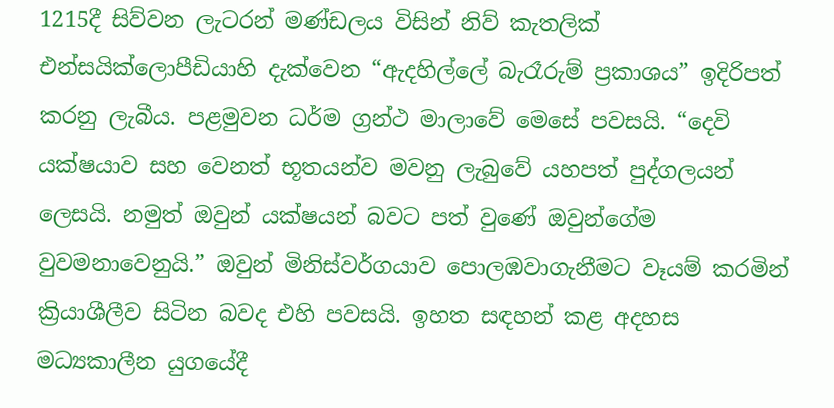1215දී සිව්වන ලැටරන් මණ්ඩලය විසින් නිව් කැතලික් එන්සයික්ලොපීඩියාහි දැක්වෙන “ඇදහිල්ලේ බැරෑරුම් ප්‍රකාශය” ඉදිරිපත් කරනු ලැබීය. පළමුවන ධර්ම ග්‍රන්ථ මාලාවේ මෙසේ පවසයි. “දෙවි යක්ෂයාව සහ වෙනත් භූතයන්ව මවනු ලැබුවේ යහපත් පුද්ගලයන් ලෙසයි. නමුත් ඔවුන් යක්ෂයන් බවට පත් වුණේ ඔවුන්ගේම වුවමනාවෙනුයි.” ඔවුන් මිනිස්වර්ගයාව පොලඹවාගැනීමට වෑයම් කරමින් ක්‍රියාශීලීව සිටින බවද එහි පවසයි. ඉහත සඳහන් කළ අදහස මධ්‍යකාලීන යුගයේදී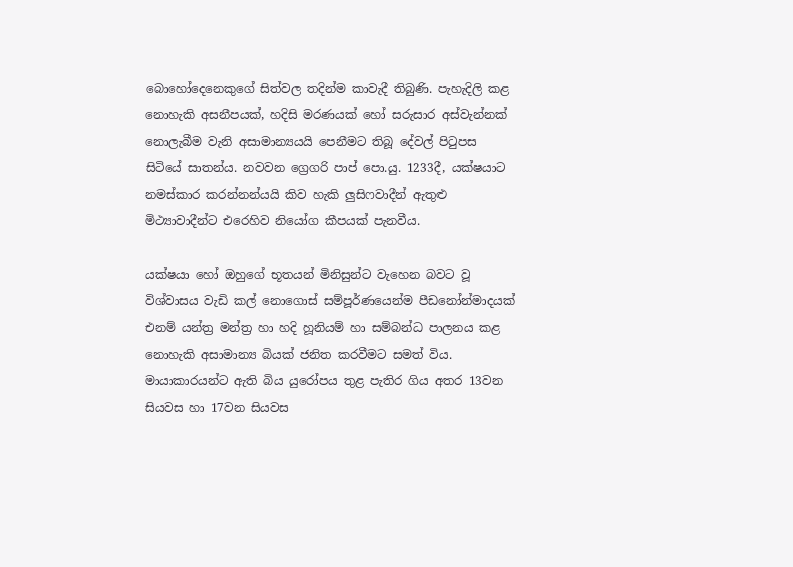බොහෝදෙනෙකුගේ සිත්වල තදින්ම කාවැදී තිබුණි. පැහැදිලි කළ නොහැකි අසනීපයක්, හදිසි මරණයක් හෝ සරුසාර අස්වැන්නක් නොලැබීම වැනි අසාමාන්‍යයයි පෙනීමට තිබූ දේවල් පිටුපස සිටියේ සාතන්ය. නවවන ග්‍රෙගරි පාප් පො.යු. 1233දී, යක්ෂයාට නමස්කාර කරන්නන්යයි කිව හැකි ලුසිෆවාදීන් ඇතුළු මිථ්‍යාවාදීන්ට එරෙහිව නියෝග කීපයක් පැනවීය.

යක්ෂයා හෝ ඔහුගේ භූතයන් මිනිසුන්ට වැහෙන බවට වූ විශ්වාසය වැඩි කල් නොගොස් සම්පූර්ණයෙන්ම පීඩනෝන්මාදයක් එනම් යන්ත්‍ර මන්ත්‍ර හා හදි හූනියම් හා සම්බන්ධ පාලනය කළ නොහැකි අසාමාන්‍ය බියක් ජනිත කරවීමට සමත් විය. මායාකාරයන්ට ඇති බිය යුරෝපය තුළ පැතිර ගිය අතර 13වන සියවස හා 17වන සියවස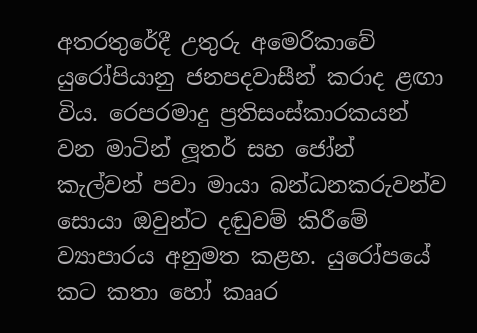අතරතුරේදී උතුරු අමෙරිකාවේ යුරෝපියානු ජනපදවාසීන් කරාද ළඟා විය. රෙපරමාදු ප්‍රතිසංස්කාරකයන් වන මාටින් ලූතර් සහ ජෝන් කැල්වන් පවා මායා බන්ධනකරුවන්ව සොයා ඔවුන්ට දඬුවම් කිරීමේ ව්‍යාපාරය අනුමත කළහ. යුරෝපයේ කට කතා හෝ කෲර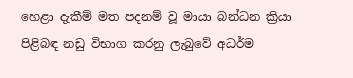හෙළා දැකීම් මත පදනම් වූ මායා බන්ධන ක්‍රියා පිළිබඳ නඩු විභාග කරනු ලැබුවේ අධර්ම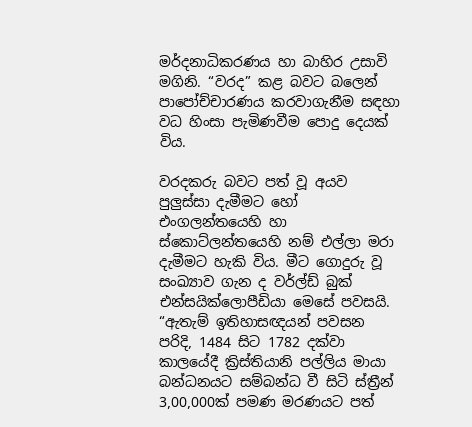මර්දනාධිකරණය හා බාහිර උසාවි මගිනි. “වරද” කළ බවට බලෙන් පාපෝච්චාරණය කරවාගැනීම සඳහා වධ හිංසා පැමිණවීම පොදු දෙයක් විය.

වරදකරු බවට පත් වූ අයව පුලුස්සා දැමීමට හෝ එංගලන්තයෙහි හා ස්කොට්ලන්තයෙහි නම් එල්ලා මරා දැමීමට හැකි විය. මීට ගොදුරු වූ සංඛ්‍යාව ගැන ද වර්ල්ඩ් බුක් එන්සයික්ලොපීඩියා මෙසේ පවසයි. “ඇතැම් ඉතිහාසඥයන් පවසන පරිදි, 1484 සිට 1782 දක්වා කාලයේදී ක්‍රිස්තියානි පල්ලිය මායා බන්ධනයට සම්බන්ධ වී සිටි ස්ත්‍රීන් 3,00,000ක් පමණ මරණයට පත්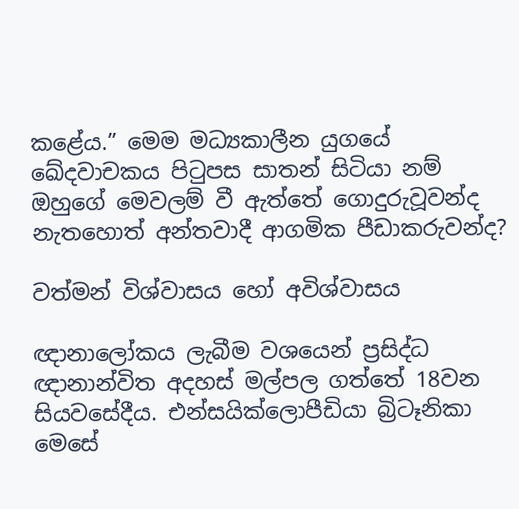කළේය.” මෙම මධ්‍යකාලීන යුගයේ ඛේදවාචකය පිටුපස සාතන් සිටියා නම් ඔහුගේ මෙවලම් වී ඇත්තේ ගොදුරුවූවන්ද නැතහොත් අන්තවාදී ආගමික පීඩාකරුවන්ද?

වත්මන් විශ්වාසය හෝ අවිශ්වාසය

ඥානාලෝකය ලැබීම වශයෙන් ප්‍රසිද්ධ ඥානාන්විත අදහස් මල්පල ගත්තේ 18වන සියවසේදීය. එන්සයික්ලොපීඩියා බ්‍රිටෑනිකා මෙසේ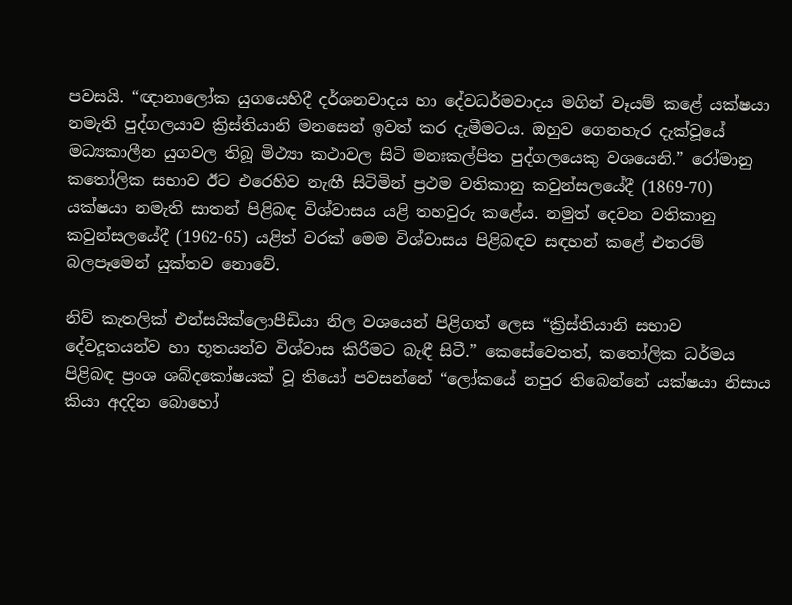පවසයි. “ඥානාලෝක යුගයෙහිදී දර්ශනවාදය හා දේවධර්මවාදය මගින් වෑයම් කළේ යක්ෂයා නමැති පුද්ගලයාව ක්‍රිස්තියානි මනසෙන් ඉවත් කර දැමීමටය. ඔහුව ගෙනහැර දැක්වූයේ මධ්‍යකාලීන යුගවල තිබූ මිථ්‍යා කථාවල සිටි මනඃකල්පිත පුද්ගලයෙකු වශයෙනි.” රෝමානු කතෝලික සභාව ඊට එරෙහිව නැඟී සිටිමින් ප්‍රථම වතිකානු කවුන්සලයේදී (1869-70) යක්ෂයා නමැති සාතන් පිළිබඳ විශ්වාසය යළි තහවුරු කළේය. නමුත් දෙවන වතිකානු කවුන්සලයේදී (1962-65) යළිත් වරක් මෙම විශ්වාසය පිළිබඳව සඳහන් කළේ එතරම් බලපෑමෙන් යුක්තව නොවේ.

නිව් කැතලික් එන්සයික්ලොපීඩියා නිල වශයෙන් පිළිගත් ලෙස “ක්‍රිස්තියානි සභාව දේවදූතයන්ව හා භූතයන්ව විශ්වාස කිරීමට බැඳී සිටී.” කෙසේවෙතත්, කතෝලික ධර්මය පිළිබඳ ප්‍රංශ ශබ්දකෝෂයක් වූ තියෝ පවසන්නේ “ලෝකයේ නපුර තිබෙන්නේ යක්ෂයා නිසාය කියා අදදින බොහෝ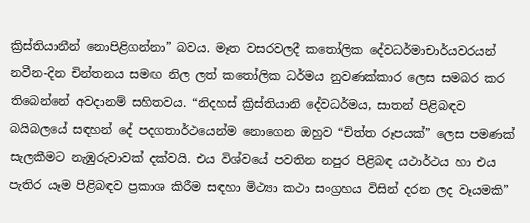ක්‍රිස්තියානීන් නොපිළිගන්නා” බවය. මෑත වසරවලදී කතෝලික දේවධර්මාචාර්යවරයන් නවීන-දින චින්තනය සමඟ නිල ලත් කතෝලික ධර්මය නුවණක්කාර ලෙස සමබර කර තිබෙන්නේ අවදානම් සහිතවය. “නිදහස් ක්‍රිස්තියානි දේවධර්මය, සාතන් පිළිබඳව බයිබලයේ සඳහන් දේ පදගතාර්ථයෙන්ම නොගෙන ඔහුව “චිත්ත රූපයක්” ලෙස පමණක් සැලකීමට නැඹුරුවාවක් දක්වයි. එය විශ්වයේ පවතින නපුර පිළිබඳ යථාර්ථය හා එය පැතිර යෑම පිළිබඳව ප්‍රකාශ කිරීම සඳහා මිථ්‍යා කථා සංග්‍රහය විසින් දරන ලද වෑයමකි”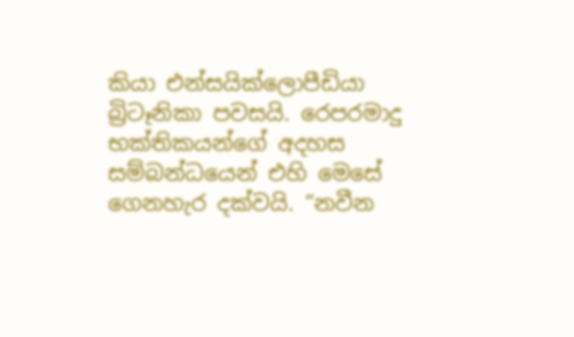කියා එන්සයික්ලොපීඩියා බ්‍රිටෑනිකා පවසයි. රෙපරමාදු භක්තිකයන්ගේ අදහස සම්බන්ධයෙන් එහි මෙසේ ගෙනහැර දක්වයි. “නවීන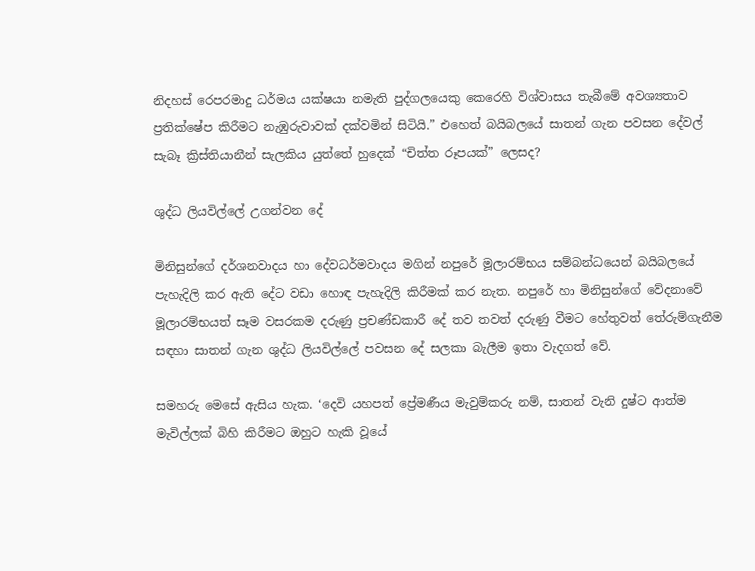නිදහස් රෙපරමාදු ධර්මය යක්ෂයා නමැති පුද්ගලයෙකු කෙරෙහි විශ්වාසය තැබීමේ අවශ්‍යතාව ප්‍රතික්ෂේප කිරීමට නැඹුරුවාවක් දක්වමින් සිටියි.” එහෙත් බයිබලයේ සාතන් ගැන පවසන දේවල් සැබෑ ක්‍රිස්තියානීන් සැලකිය යුත්තේ හුදෙක් “චිත්ත රූපයක්” ලෙසද?

ශුද්ධ ලියවිල්ලේ උගන්වන දේ

මිනිසුන්ගේ දර්ශනවාදය හා දේවධර්මවාදය මගින් නපුරේ මූලාරම්භය සම්බන්ධයෙන් බයිබලයේ පැහැදිලි කර ඇති දේට වඩා හොඳ පැහැදිලි කිරීමක් කර නැත. නපුරේ හා මිනිසුන්ගේ වේදනාවේ මූලාරම්භයත් සෑම වසරකම දරුණු ප්‍රචණ්ඩකාරී දේ තව තවත් දරුණු වීමට හේතුවත් තේරුම්ගැනීම සඳහා සාතන් ගැන ශුද්ධ ලියවිල්ලේ පවසන දේ සලකා බැලීම ඉතා වැදගත් වේ.

සමහරු මෙසේ ඇසිය හැක. ‘දෙවි යහපත් ප්‍රේමණීය මැවුම්කරු නම්, සාතන් වැනි දුෂ්ට ආත්ම මැවිල්ලක් බිහි කිරීමට ඔහුට හැකි වූයේ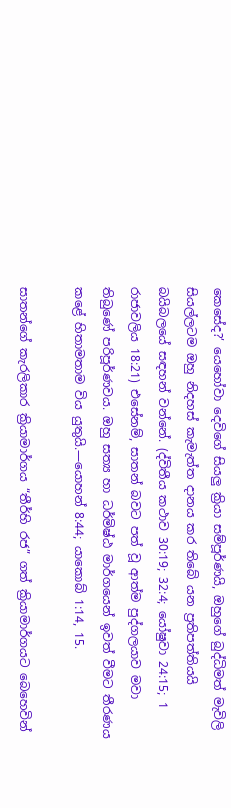කෙසේද?’ යෙහෝවා දෙවිගේ සියලු ක්‍රියා සම්පූර්ණයි, ඔහුගේ බුද්ධිමත් මැවිලි සියල්ලටම ඔහු නිදහස් කැමැත්ත දානය කර තිබේ යන ප්‍රතිපත්තියයි බයිබලයේ සඳහන් වන්නේ. (ද්විතීය කථාව 30:19; 32:4; යෝෂුවා 24:15; 1 රාජාවලිය 18:21) එසේනම්, සාතන් බවට පත් වූ ආත්ම පුද්ගලයාව මවා තිබුණේ පරිපූර්ණවය. ඔහු සත්‍ය හා ධර්මිෂ්ඨ මාර්ගයෙන් ඉවත් වීමට තීරණය කළේ හිතාමතාම විය යුතුයි.—යොහන් 8:44; යාකොබ් 1:14, 15.

සාතන්ගේ කැරලිකාර ක්‍රියාමාර්ගය “තීර්හි රජ” ගත් ක්‍රියාමාර්ගයට බෙහෙවින්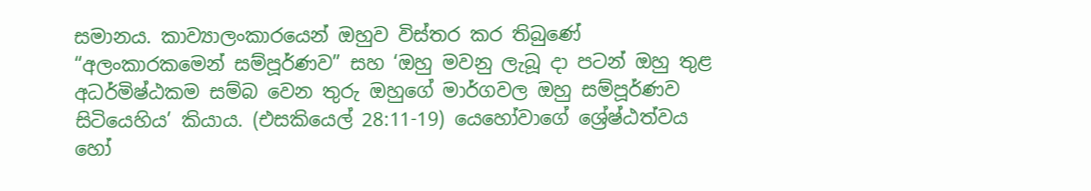සමානය. කාව්‍යාලංකාරයෙන් ඔහුව විස්තර කර තිබුණේ “අලංකාරකමෙන් සම්පූර්ණව” සහ ‘ඔහු මවනු ලැබූ දා පටන් ඔහු තුළ අධර්මිෂ්ඨකම සම්බ වෙන තුරු ඔහුගේ මාර්ගවල ඔහු සම්පූර්ණව සිටියෙහිය’ කියාය. (එසකියෙල් 28:11-19) යෙහෝවාගේ ශ්‍රේෂ්ඨත්වය හෝ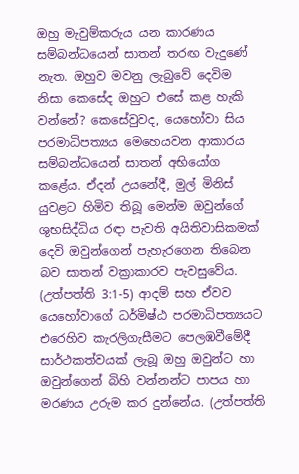ඔහු මැවුම්කරුය යන කාරණය සම්බන්ධයෙන් සාතන් තරඟ වැදුණේ නැත. ඔහුව මවනු ලැබුවේ දෙවිම නිසා කෙසේද ඔහුට එසේ කළ හැකි වන්නේ? කෙසේවුවද, යෙහෝවා සිය පරමාධිපත්‍යය මෙහෙයවන ආකාරය සම්බන්ධයෙන් සාතන් අභියෝග කළේය. ඒදන් උයනේදී, මුල් මිනිස් යුවළට හිමිව තිබූ මෙන්ම ඔවුන්ගේ ශුභසිද්ධිය රඳා පැවති අයිතිවාසිකමක් දෙවි ඔවුන්ගෙන් පැහැරගෙන තිබෙන බව සාතන් වක්‍රාකාරව පැවසුවේය. (උත්පත්ති 3:1-5) ආදම් සහ ඒවව යෙහෝවාගේ ධර්මිෂ්ඨ පරමාධිපත්‍යයට එරෙහිව කැරලිගැසීමට පෙලඹවීමේදී සාර්ථකත්වයක් ලැබූ ඔහු ඔවුන්ට හා ඔවුන්ගෙන් බිහි වන්නන්ට පාපය හා මරණය උරුම කර දුන්නේය. (උත්පත්ති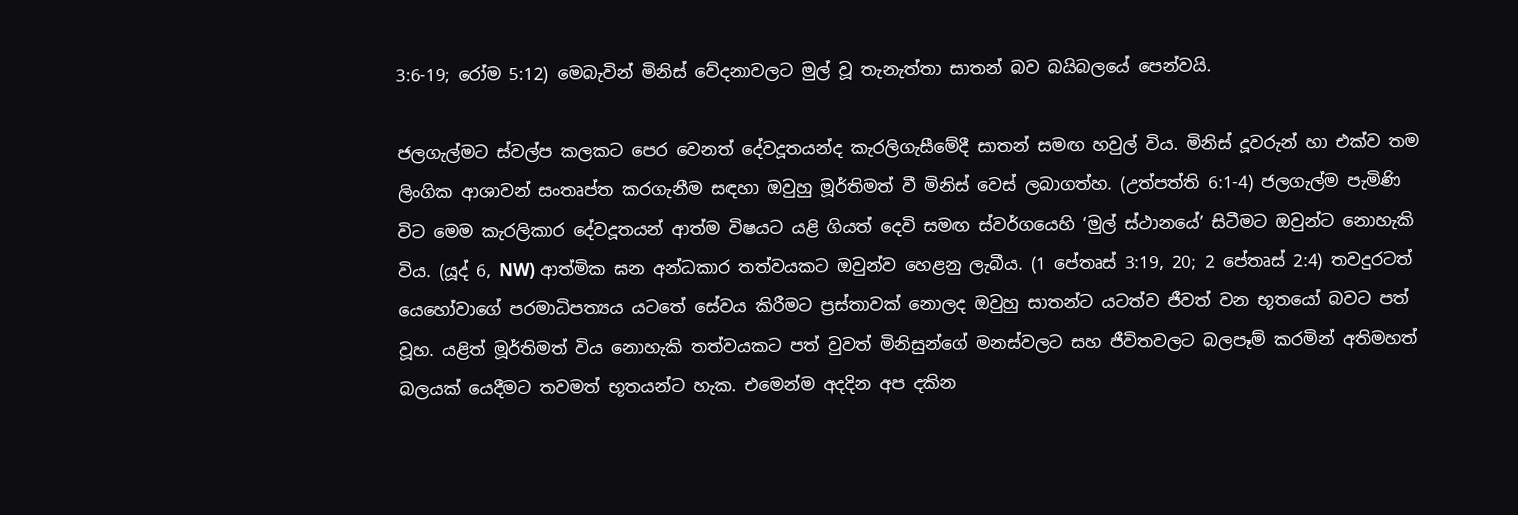3:6-19; රෝම 5:12) මෙබැවින් මිනිස් වේදනාවලට මුල් වූ තැනැත්තා සාතන් බව බයිබලයේ පෙන්වයි.

ජලගැල්මට ස්වල්ප කලකට පෙර වෙනත් දේවදූතයන්ද කැරලිගැසීමේදී සාතන් සමඟ හවුල් විය. මිනිස් දූවරුන් හා එක්ව තම ලිංගික ආශාවන් සංතෘප්ත කරගැනීම සඳහා ඔවුහු මූර්තිමත් වී මිනිස් වෙස් ලබාගත්හ. (උත්පත්ති 6:1-4) ජලගැල්ම පැමිණි විට මෙම කැරලිකාර දේවදූතයන් ආත්ම විෂයට යළි ගියත් දෙවි සමඟ ස්වර්ගයෙහි ‘මුල් ස්ථානයේ’ සිටීමට ඔවුන්ට නොහැකි විය. (යූද් 6, NW) ආත්මික ඝන අන්ධකාර තත්වයකට ඔවුන්ව හෙළනු ලැබීය. (1 පේතෘස් 3:19, 20; 2 පේතෘස් 2:4) තවදුරටත් යෙහෝවාගේ පරමාධිපත්‍යය යටතේ සේවය කිරීමට ප්‍රස්තාවක් නොලද ඔවුහු සාතන්ට යටත්ව ජීවත් වන භූතයෝ බවට පත් වූහ. යළිත් මූර්තිමත් විය නොහැකි තත්වයකට පත් වුවත් මිනිසුන්ගේ මනස්වලට සහ ජීවිතවලට බලපෑම් කරමින් අතිමහත් බලයක් යෙදීමට තවමත් භූතයන්ට හැක. එමෙන්ම අදදින අප දකින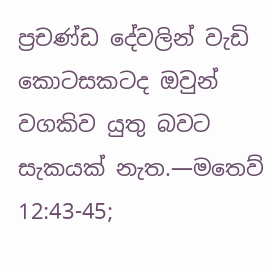ප්‍රචණ්ඩ දේවලින් වැඩි කොටසකටද ඔවුන් වගකිව යුතු බවට සැකයක් නැත.—මතෙව් 12:43-45;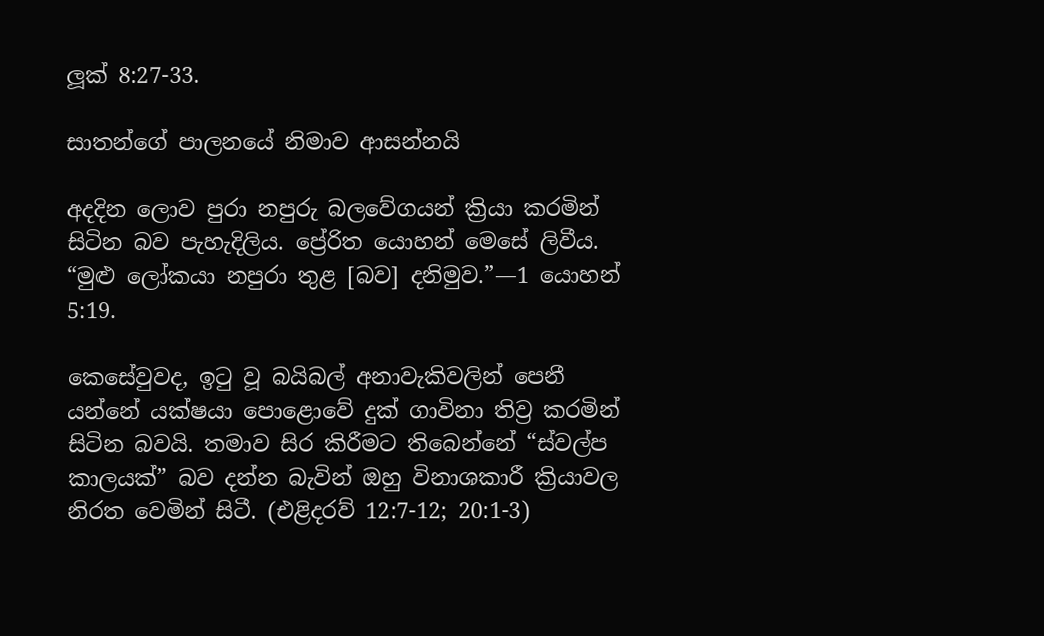ලූක් 8:27-33.

සාතන්ගේ පාලනයේ නිමාව ආසන්නයි

අදදින ලොව පුරා නපුරු බලවේගයන් ක්‍රියා කරමින් සිටින බව පැහැදිලිය. ප්‍රේරිත යොහන් මෙසේ ලිවීය. “මුළු ලෝකයා නපුරා තුළ [බව] දනිමුව.”—1 යොහන් 5:19.

කෙසේවුවද, ඉටු වූ බයිබල් අනාවැකිවලින් පෙනී යන්නේ යක්ෂයා පොළොවේ දුක් ගාවිනා තිව්‍ර කරමින් සිටින බවයි. තමාව සිර කිරීමට තිබෙන්නේ “ස්වල්ප කාලයක්” බව දන්න බැවින් ඔහු විනාශකාරී ක්‍රියාවල නිරත වෙමින් සිටී. (එළිදරව් 12:7-12; 20:1-3)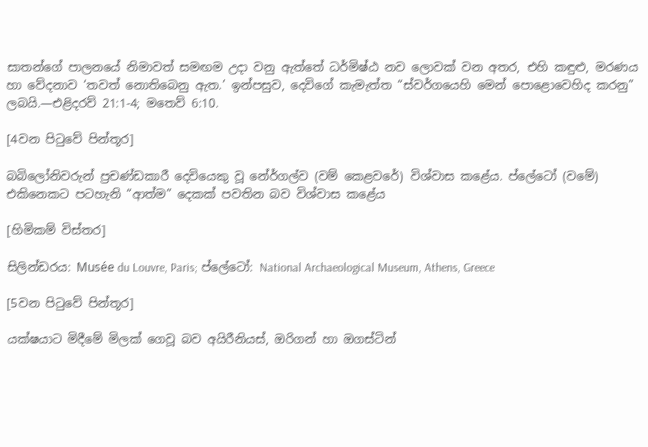සාතන්ගේ පාලනයේ නිමාවත් සමඟම උදා වනු ඇත්තේ ධර්මිෂ්ඨ නව ලොවක් වන අතර, එහි කඳුළු, මරණය හා වේදනාව ‘තවත් නොතිබෙනු ඇත.’ ඉන්පසුව, දෙවිගේ කැමැත්ත “ස්වර්ගයෙහි මෙන් පොළොවෙහිද කරනු” ලබයි.—එළිදරව් 21:1-4; මතෙව් 6:10.

[4වන පිටුවේ පින්තූර]

බබිලෝනිවරුන් ප්‍රචණ්ඩකාරී දෙවියෙකු වූ නේර්ගල්ව (වම් කෙළවරේ) විශ්වාස කළේය. ප්ලේටෝ (වමේ) එකිනෙකට පටහැනි “ආත්ම” දෙකක් පවතින බව විශ්වාස කළේය

[හිමිකම් විස්තර]

සිලින්ඩරය: Musée du Louvre, Paris; ප්ලේටෝ: National Archaeological Museum, Athens, Greece

[5වන පිටුවේ පින්තූර]

යක්ෂයාට මිදීමේ මිලක් ගෙවූ බව අයිරීනියස්, ඔරිගන් හා ඔගස්ටින්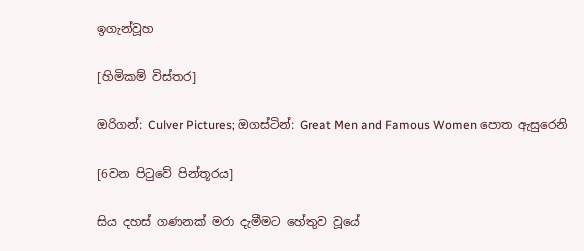ඉගැන්වූහ

[හිමිකම් විස්තර]

ඔරිගන්: Culver Pictures; ඔගස්ටින්: Great Men and Famous Women පොත ඇසුරෙනි

[6වන පිටුවේ පින්තූරය]

සිය දහස් ගණනක් මරා දැමීමට හේතුව වූයේ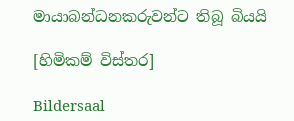මායාබන්ධනකරුවන්ට තිබූ බියයි

[හිමිකම් විස්තර]

Bildersaal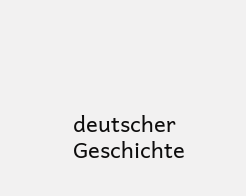deutscher Geschichte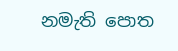නමැති පොත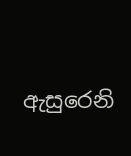ඇසුරෙනි